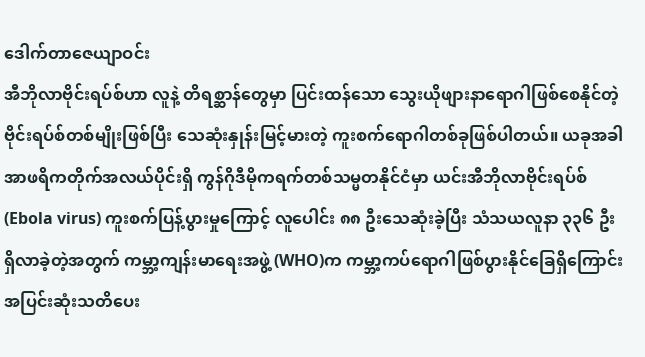ဒေါက်တာဇေယျာဝင်း
အီဘိုလာဗိုင်းရပ်စ်ဟာ လူနဲ့ တိရစ္ဆာန်တွေမှာ ပြင်းထန်သော သွေးယိုဖျားနာရောဂါဖြစ်စေနိုင်တဲ့ ဗိုင်းရပ်စ်တစ်မျိုးဖြစ်ပြီး သေဆုံးနှုန်းမြင့်မားတဲ့ ကူးစက်ရောဂါတစ်ခုဖြစ်ပါတယ်။ ယခုအခါ အာဖရိကတိုက်အလယ်ပိုင်းရှိ ကွန်ဂိုဒီမိုကရက်တစ်သမ္မတနိုင်ငံမှာ ယင်းအီဘိုလာဗိုင်းရပ်စ် (Ebola virus) ကူးစက်ပြန့်ပွားမှုကြောင့် လူပေါင်း ၈၈ ဦးသေဆုံးခဲ့ပြီး သံသယလူနာ ၃၃၆ ဦး ရှိလာခဲ့တဲ့အတွက် ကမ္ဘာ့ကျန်းမာရေးအဖွဲ့ (WHO)က ကမ္ဘာ့ကပ်ရောဂါဖြစ်ပွားနိုင်ခြေရှိကြောင်း အပြင်းဆုံးသတိပေး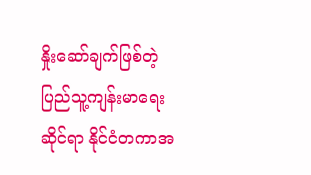နှိုးဆော်ချက်ဖြစ်တဲ့ ပြည်သူ့ကျန်းမာရေးဆိုင်ရာ နိုင်ငံတကာအ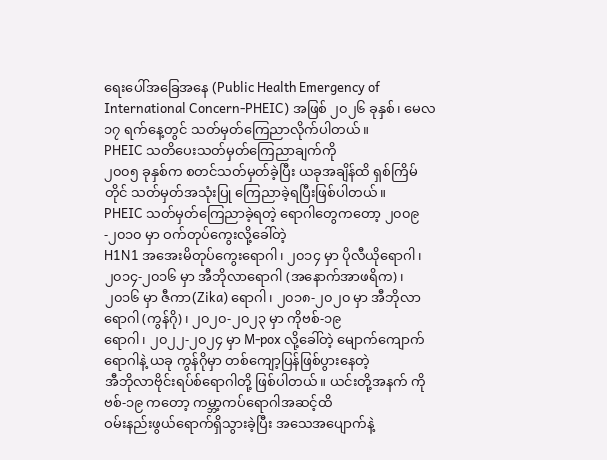ရေးပေါ်အခြေအနေ (Public Health Emergency of International Concern-PHEIC) အဖြစ် ၂၀၂၆ ခုနှစ်၊ မေလ ၁၇ ရက်နေ့တွင် သတ်မှတ်ကြေညာလိုက်ပါတယ်။
PHEIC သတိပေးသတ်မှတ်ကြေညာချက်ကို
၂၀၀၅ ခုနှစ်က စတင်သတ်မှတ်ခဲ့ပြီး ယခုအချိန်ထိ ရှစ်ကြိမ်တိုင် သတ်မှတ်အသုံးပြု ကြေညာခဲ့ရပြီးဖြစ်ပါတယ်။
PHEIC သတ်မှတ်ကြေညာခဲ့ရတဲ့ ရောဂါတွေကတော့ ၂၀၀၉-၂၀၁၀ မှာ ဝက်တုပ်ကွေးလို့ခေါ်တဲ့
H1N1 အအေးမိတုပ်ကွေးရောဂါ၊ ၂၀၁၄ မှာ ပိုလီယိုရောဂါ၊ ၂၀၁၄-၂၀၁၆ မှာ အီဘိုလာရောဂါ (အနောက်အာဖရိက)၊
၂၀၁၆ မှာ ဇီကာ(Zika) ရောဂါ၊ ၂၀၁၈-၂၀၂၀ မှာ အီဘိုလာရောဂါ (ကွန်ဂို)၊ ၂၀၂၀-၂၀၂၃ မှာ ကိုဗစ်-၁၉
ရောဂါ၊ ၂၀၂၂-၂၀၂၄ မှာ M-pox လို့ခေါ်တဲ့ မျောက်ကျောက်ရောဂါနဲ့ ယခု ကွန်ဂိုမှာ တစ်ကျော့ပြန်ဖြစ်ပွားနေတဲ့
အီဘိုလာဗိုင်းရပ်စ်ရောဂါတို့ ဖြစ်ပါတယ်။ ယင်းတို့အနက် ကိုဗစ်-၁၉ ကတော့ ကမ္ဘာ့ကပ်ရောဂါအဆင့်ထိ
ဝမ်းနည်းဖွယ်ရောက်ရှိသွားခဲ့ပြီး အသေအပျောက်နဲ့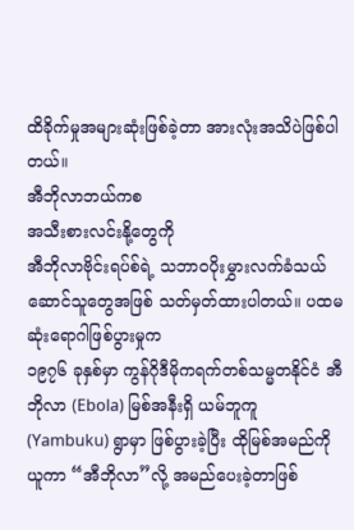ထိခိုက်မှုအများဆုံးဖြစ်ခဲ့တာ အားလုံးအသိပဲဖြစ်ပါတယ်။
အီဘိုလာဘယ်ကစ
အသီးစားလင်းနို့တွေကို
အီဘိုလာဗိုင်းရပ်စ်ရဲ့ သဘာဝပိုးမွှားလက်ခံသယ်ဆောင်သူတွေအဖြစ် သတ်မှတ်ထားပါတယ်။ ပထမဆုံးရောဂါဖြစ်ပွားမှုက
၁၉၇၆ ခုနှစ်မှာ ကွန်ဂိုဒီမိုကရက်တစ်သမ္မတနိုင်ငံ အီဘိုလာ (Ebola) မြစ်အနီးရှိ ယမ်ဘူကူ
(Yambuku) ရွာမှာ ဖြစ်ပွားခဲ့ပြီး ထိုမြစ်အမည်ကို ယူကာ “အီဘိုလာ”လို့ အမည်ပေးခဲ့တာဖြစ်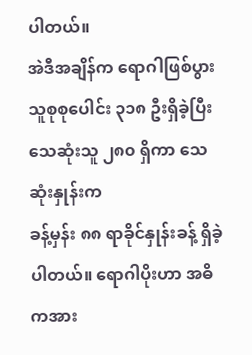ပါတယ်။
အဲဒီအချိန်က ရောဂါဖြစ်ပွားသူစုစုပေါင်း ၃၁၈ ဦးရှိခဲ့ပြီး သေဆုံးသူ ၂၈၀ ရှိကာ သေဆုံးနှုန်းက
ခန့်မှန်း ၈၈ ရာခိုင်နှုန်းခန့် ရှိခဲ့ပါတယ်။ ရောဂါပိုးဟာ အဓိကအား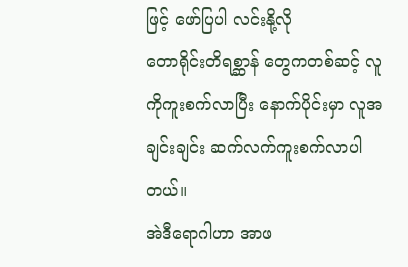ဖြင့် ဖော်ပြပါ လင်းနို့လို
တောရိုင်းတိရစ္ဆာန် တွေကတစ်ဆင့် လူကိုကူးစက်လာပြီး နောက်ပိုင်းမှာ လူအချင်းချင်း ဆက်လက်ကူးစက်လာပါတယ်။
အဲဒီရောဂါဟာ အာဖ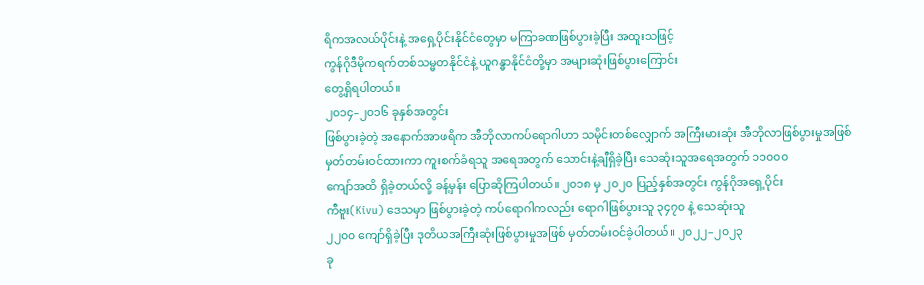ရိကအလယ်ပိုင်းနဲ့ အရှေ့ပိုင်းနိုင်ငံတွေမှာ မကြာခဏဖြစ်ပွားခဲ့ပြီး အထူးသဖြင့်
ကွန်ဂိုဒီမိုကရက်တစ်သမ္မတနိုင်ငံနဲ့ ယူဂန္ဓာနိုင်ငံတို့မှာ အများဆုံးဖြစ်ပွားကြောင်း
တွေ့ရှိရပါတယ်။
၂၀၁၄–၂၀၁၆ ခုနှစ်အတွင်း
ဖြစ်ပွားခဲ့တဲ့ အနောက်အာဖရိက အီဘိုလာကပ်ရောဂါဟာ သမိုင်းတစ်လျှောက် အကြီးမားဆုံး အီဘိုလာဖြစ်ပွားမှုအဖြစ်
မှတ်တမ်းဝင်ထားကာ ကူးစက်ခံရသူ အရေအတွက် သောင်းနဲ့ချီရှိခဲ့ပြီး သေဆုံးသူအရေအတွက် ၁၁၀၀၀
ကျော်အထိ ရှိခဲ့တယ်လို့ ခန့်မှန်း ပြောဆိုကြပါတယ်။ ၂၀၁၈ မှ ၂၀၂၀ ပြည့်နှစ်အတွင်း ကွန်ဂိုအရှေ့ပိုင်း
ကီဗူး(Kivu) ဒေသမှာ ဖြစ်ပွားခဲ့တဲ့ ကပ်ရောဂါကလည်း ရောဂါဖြစ်ပွားသူ ၃၄၇၀ နဲ့ သေဆုံးသူ
၂၂၀၀ ကျော်ရှိခဲ့ပြီး ဒုတိယအကြီးဆုံးဖြစ်ပွားမှုအဖြစ် မှတ်တမ်းဝင်ခဲ့ပါတယ်။ ၂၀၂၂–၂၀၂၃
ခု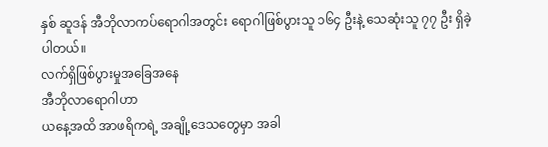နှစ် ဆူဒန် အီဘိုလာကပ်ရောဂါအတွင်း ရောဂါဖြစ်ပွားသူ ၁၆၄ ဦးနဲ့ သေဆုံးသူ ၇၇ ဦး ရှိခဲ့
ပါတယ်။
လက်ရှိဖြစ်ပွားမှုအခြေအနေ
အီဘိုလာရောဂါဟာ
ယနေ့အထိ အာဖရိကရဲ့ အချို့ဒေသတွေမှာ အခါ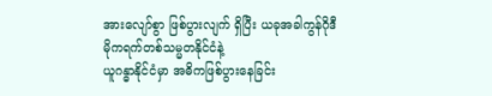အားလျော်စွာ ဖြစ်ပွားလျက် ရှိပြီး ယခုအခါကွန်ဂိုဒီမိုကရက်တစ်သမ္မတနိုင်ငံနဲ့
ယူဂန္ဓာနိုင်ငံမှာ အဓိကဖြစ်ပွားနေခြင်း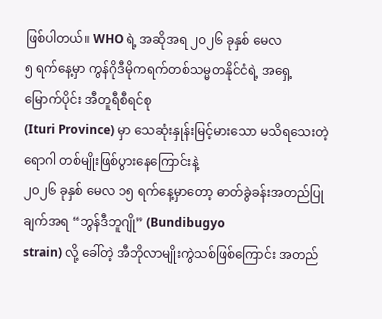ဖြစ်ပါတယ်။ WHO ရဲ့ အဆိုအရ ၂၀၂၆ ခုနှစ် မေလ
၅ ရက်နေ့မှာ ကွန်ဂိုဒီမိုကရက်တစ်သမ္မတနိုင်ငံရဲ့ အရှေ့ မြောက်ပိုင်း အီတူရီစီရင်စု
(Ituri Province) မှာ သေဆုံးနှုန်းမြင့်မားသော မသိရသေးတဲ့ ရောဂါ တစ်မျိုးဖြစ်ပွားနေကြောင်းနဲ့
၂၀၂၆ ခုနှစ် မေလ ၁၅ ရက်နေ့မှာတော့ ဓာတ်ခွဲခန်းအတည်ပြုချက်အရ “ဘွန်ဒီဘူဂျို” (Bundibugyo
strain) လို့ ခေါ်တဲ့ အီဘိုလာမျိုးကွဲသစ်ဖြစ်ကြောင်း အတည်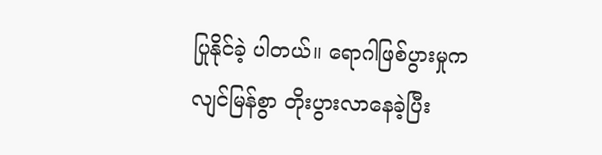ပြုနိုင်ခဲ့ ပါတယ်။ ရောဂါဖြစ်ပွားမှုက
လျင်မြန်စွာ တိုးပွားလာနေခဲ့ပြီး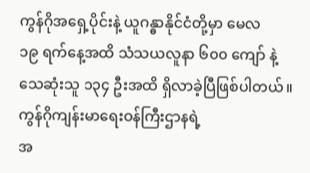ကွန်ဂိုအရှေ့ပိုင်းနဲ့ ယူဂန္ဓာနိုင်ငံတို့မှာ မေလ
၁၉ ရက်နေ့အထိ သံသယလူနာ ၆၀၀ ကျော် နဲ့ သေဆုံးသူ ၁၃၄ ဦးအထိ ရှိလာခဲ့ပြီဖြစ်ပါတယ်။
ကွန်ဂိုကျန်းမာရေးဝန်ကြီးဌာနရဲ့
အ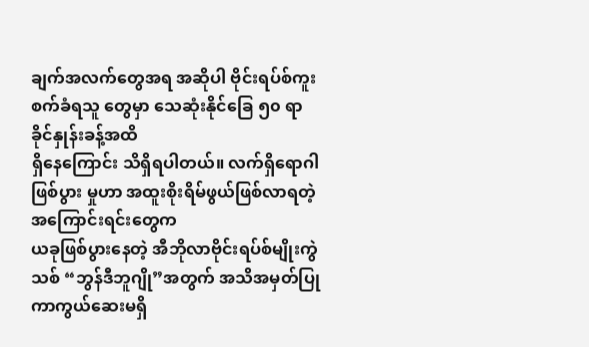ချက်အလက်တွေအရ အဆိုပါ ဗိုင်းရပ်စ်ကူးစက်ခံရသူ တွေမှာ သေဆုံးနိုင်ခြေ ၅၀ ရာခိုင်နှုန်းခန့်အထိ
ရှိနေကြောင်း သိရှိရပါတယ်။ လက်ရှိရောဂါဖြစ်ပွား မှုဟာ အထူးစိုးရိမ်ဖွယ်ဖြစ်လာရတဲ့ အကြောင်းရင်းတွေက
ယခုဖြစ်ပွားနေတဲ့ အီဘိုလာဗိုင်းရပ်စ်မျိုးကွဲ သစ် “ဘွန်ဒီဘူဂျို”အတွက် အသိအမှတ်ပြုကာကွယ်ဆေးမရှိ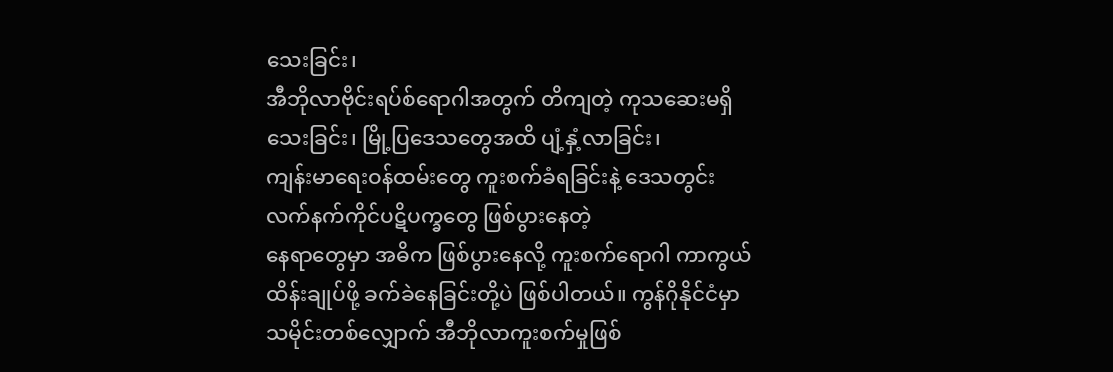သေးခြင်း၊
အီဘိုလာဗိုင်းရပ်စ်ရောဂါအတွက် တိကျတဲ့ ကုသဆေးမရှိသေးခြင်း၊ မြို့ပြဒေသတွေအထိ ပျံ့နှံ့လာခြင်း၊
ကျန်းမာရေးဝန်ထမ်းတွေ ကူးစက်ခံရခြင်းနဲ့ ဒေသတွင်း လက်နက်ကိုင်ပဋိပက္ခတွေ ဖြစ်ပွားနေတဲ့
နေရာတွေမှာ အဓိက ဖြစ်ပွားနေလို့ ကူးစက်ရောဂါ ကာကွယ်ထိန်းချုပ်ဖို့ ခက်ခဲနေခြင်းတို့ပဲ ဖြစ်ပါတယ်။ ကွန်ဂိုနိုင်ငံမှာ
သမိုင်းတစ်လျှောက် အီဘိုလာကူးစက်မှုဖြစ်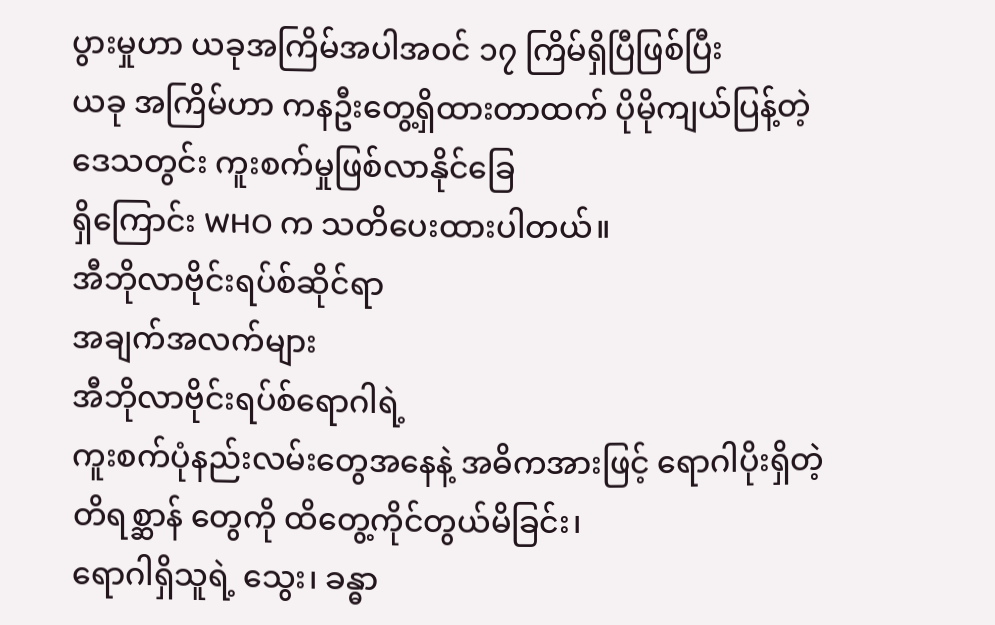ပွားမှုဟာ ယခုအကြိမ်အပါအဝင် ၁၇ ကြိမ်ရှိပြီဖြစ်ပြီး
ယခု အကြိမ်ဟာ ကနဦးတွေ့ရှိထားတာထက် ပိုမိုကျယ်ပြန့်တဲ့ဒေသတွင်း ကူးစက်မှုဖြစ်လာနိုင်ခြေ
ရှိကြောင်း WHO က သတိပေးထားပါတယ်။
အီဘိုလာဗိုင်းရပ်စ်ဆိုင်ရာ
အချက်အလက်များ
အီဘိုလာဗိုင်းရပ်စ်ရောဂါရဲ့
ကူးစက်ပုံနည်းလမ်းတွေအနေနဲ့ အဓိကအားဖြင့် ရောဂါပိုးရှိတဲ့ တိရစ္ဆာန် တွေကို ထိတွေ့ကိုင်တွယ်မိခြင်း၊
ရောဂါရှိသူရဲ့ သွေး၊ ခန္ဓာ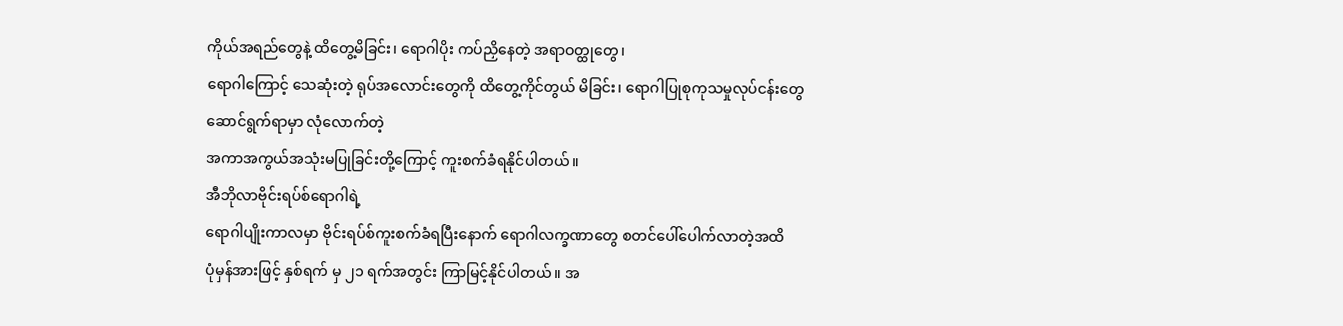ကိုယ်အရည်တွေနဲ့ ထိတွေ့မိခြင်း၊ ရောဂါပိုး ကပ်ညှိနေတဲ့ အရာဝတ္ထုတွေ၊
ရောဂါကြောင့် သေဆုံးတဲ့ ရုပ်အလောင်းတွေကို ထိတွေ့ကိုင်တွယ် မိခြင်း၊ ရောဂါပြုစုကုသမှုလုပ်ငန်းတွေ
ဆောင်ရွက်ရာမှာ လုံလောက်တဲ့
အကာအကွယ်အသုံးမပြုခြင်းတို့ကြောင့် ကူးစက်ခံရနိုင်ပါတယ်။
အီဘိုလာဗိုင်းရပ်စ်ရောဂါရဲ့
ရောဂါပျိုးကာလမှာ ဗိုင်းရပ်စ်ကူးစက်ခံရပြီးနောက် ရောဂါလက္ခဏာတွေ စတင်ပေါ်ပေါက်လာတဲ့အထိ
ပုံမှန်အားဖြင့် နှစ်ရက် မှ ၂၁ ရက်အတွင်း ကြာမြင့်နိုင်ပါတယ်။ အ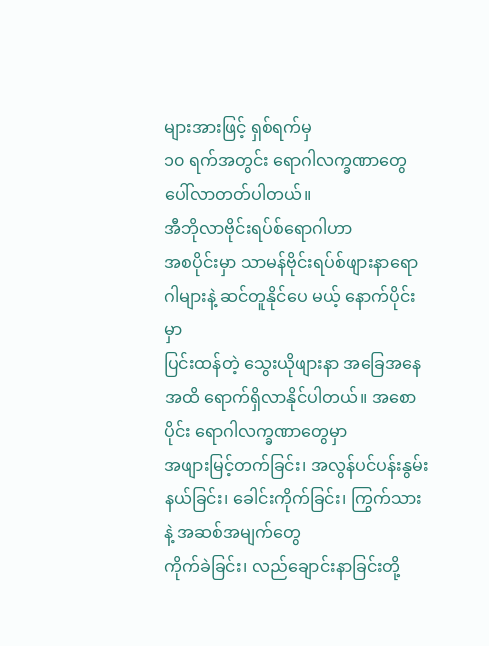များအားဖြင့် ရှစ်ရက်မှ
၁၀ ရက်အတွင်း ရောဂါလက္ခဏာတွေ ပေါ်လာတတ်ပါတယ်။
အီဘိုလာဗိုင်းရပ်စ်ရောဂါဟာ
အစပိုင်းမှာ သာမန်ဗိုင်းရပ်စ်ဖျားနာရောဂါများနဲ့ ဆင်တူနိုင်ပေ မယ့် နောက်ပိုင်းမှာ
ပြင်းထန်တဲ့ သွေးယိုဖျားနာ အခြေအနေအထိ ရောက်ရှိလာနိုင်ပါတယ်။ အစော ပိုင်း ရောဂါလက္ခဏာတွေမှာ
အဖျားမြင့်တက်ခြင်း၊ အလွန်ပင်ပန်းနွမ်းနယ်ခြင်း၊ ခေါင်းကိုက်ခြင်း၊ ကြွက်သားနဲ့ အဆစ်အမျက်တွေ
ကိုက်ခဲခြင်း၊ လည်ချောင်းနာခြင်းတို့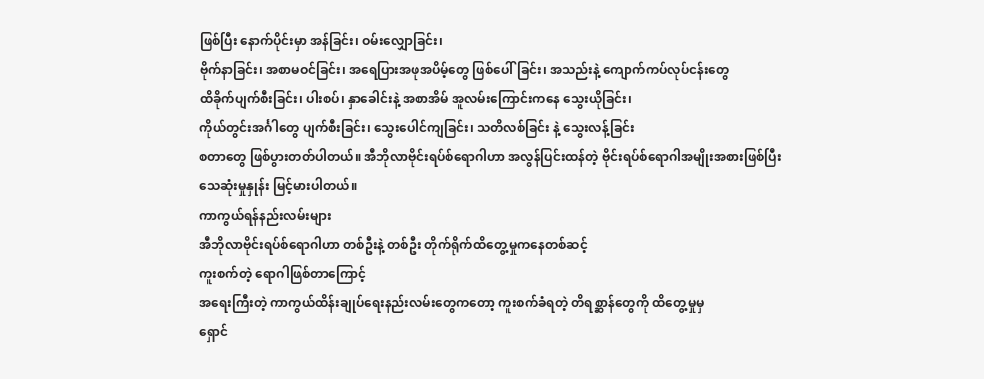ဖြစ်ပြီး နောက်ပိုင်းမှာ အန်ခြင်း၊ ဝမ်းလျှောခြင်း၊
ဗိုက်နာခြင်း၊ အစာမဝင်ခြင်း၊ အရေပြားအဖုအပိမ့်တွေ ဖြစ်ပေါ်ခြင်း၊ အသည်းနဲ့ ကျောက်ကပ်လုပ်ငန်းတွေ
ထိခိုက်ပျက်စီးခြင်း၊ ပါးစပ်၊ နှာခေါင်းနဲ့ အစာအိမ် အူလမ်းကြောင်းကနေ သွေးယိုခြင်း၊
ကိုယ်တွင်းအင်္ဂါတွေ ပျက်စီးခြင်း၊ သွေးပေါင်ကျခြင်း၊ သတိလစ်ခြင်း နဲ့ သွေးလန့်ခြင်း
စတာတွေ ဖြစ်ပွားတတ်ပါတယ်။ အီဘိုလာဗိုင်းရပ်စ်ရောဂါဟာ အလွန်ပြင်းထန်တဲ့ ဗိုင်းရပ်စ်ရောဂါအမျိုးအစားဖြစ်ပြီး
သေဆုံးမှုနှုန်း မြင့်မားပါတယ်။
ကာကွယ်ရန်နည်းလမ်းများ
အီဘိုလာဗိုင်းရပ်စ်ရောဂါဟာ တစ်ဦးနဲ့ တစ်ဦး တိုက်ရိုက်ထိတွေ့မှုကနေတစ်ဆင့်
ကူးစက်တဲ့ ရောဂါဖြစ်တာကြောင့်
အရေးကြီးတဲ့ ကာကွယ်ထိန်းချုပ်ရေးနည်းလမ်းတွေကတော့ ကူးစက်ခံရတဲ့ တိရစ္ဆာန်တွေကို ထိတွေ့မှုမှ
ရှောင်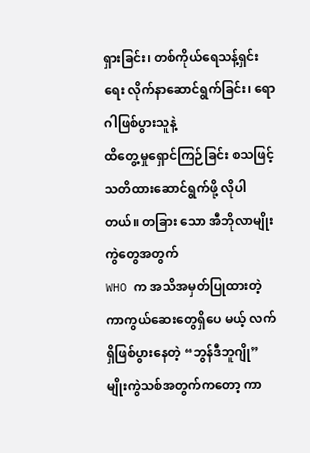ရှားခြင်း၊ တစ်ကိုယ်ရေသန့်ရှင်းရေး လိုက်နာဆောင်ရွက်ခြင်း၊ ရောဂါဖြစ်ပွားသူနဲ့
ထိတွေ့မှုရှောင်ကြဉ်ခြင်း စသဖြင့် သတိထားဆောင်ရွက်ဖို့ လိုပါတယ်။ တခြား သော အီဘိုလာမျိုးကွဲတွေအတွက်
WHO က အသိအမှတ်ပြုထားတဲ့ ကာကွယ်ဆေးတွေရှိပေ မယ့် လက်ရှိဖြစ်ပွားနေတဲ့ “ဘွန်ဒီဘူဂျို”
မျိုးကွဲသစ်အတွက်ကတော့ ကာ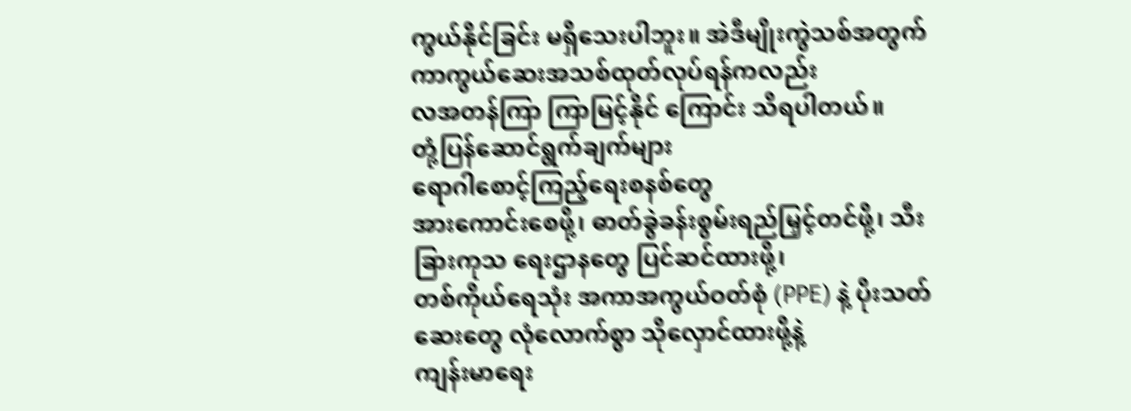ကွယ်နိုင်ခြင်း မရှိသေးပါဘူး။ အဲဒီမျိုးကွဲသစ်အတွက် ကာကွယ်ဆေးအသစ်ထုတ်လုပ်ရန်ကလည်း
လအတန်ကြာ ကြာမြင့်နိုင် ကြောင်း သိရပါတယ်။
တုံ့ပြန်ဆောင်ရွက်ချက်များ
ရောဂါစောင့်ကြည့်ရေးစနစ်တွေ
အားကောင်းစေဖို့၊ ဓာတ်ခွဲခန်းစွမ်းရည်မြှင့်တင်ဖို့၊ သီးခြားကုသ ရေးဌာနတွေ ပြင်ဆင်ထားဖို့၊
တစ်ကိုယ်ရေသုံး အကာအကွယ်ဝတ်စုံ (PPE) နဲ့ ပိုးသတ်ဆေးတွေ လုံလောက်စွာ သိုလှောင်ထားဖို့နဲ့
ကျန်းမာရေး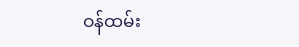ဝန်ထမ်း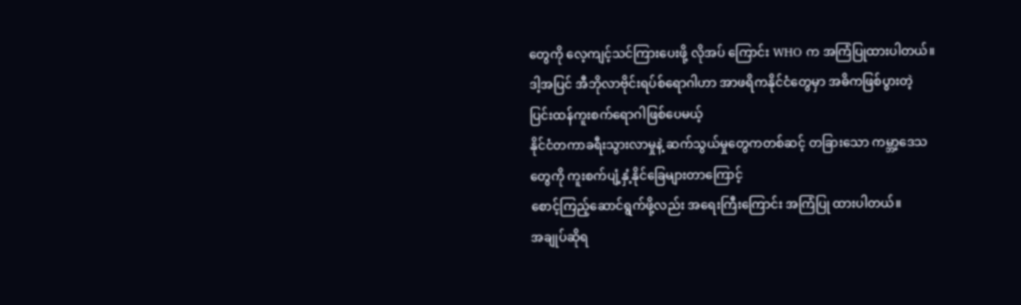တွေကို လေ့ကျင့်သင်ကြားပေးဖို့ လိုအပ် ကြောင်း WHO က အကြံပြုထားပါတယ်။
ဒါ့အပြင် အီဘိုလာဗိုင်းရပ်စ်ရောဂါဟာ အာဖရိကနိုင်ငံတွေမှာ အဓိကဖြစ်ပွားတဲ့ ပြင်းထန်ကူးစက်ရောဂါဖြစ်ပေမယ့်
နိုင်ငံတကာခရီးသွားလာမှုနဲ့ ဆက်သွယ်မှုတွေကတစ်ဆင့် တခြားသော ကမ္ဘာ့ဒေသတွေကို ကူးစက်ပျံ့နှံ့နိုင်ခြေများတာကြောင့်
စောင့်ကြည့်ဆောင်ရွက်ဖို့လည်း အရေးကြီးကြောင်း အကြံပြု ထားပါတယ်။
အချုပ်ဆိုရ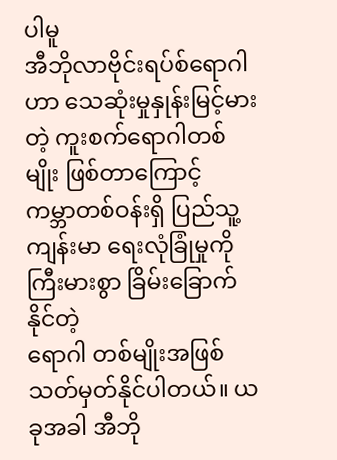ပါမူ
အီဘိုလာဗိုင်းရပ်စ်ရောဂါဟာ သေဆုံးမှုနှုန်းမြင့်မားတဲ့ ကူးစက်ရောဂါတစ်မျိုး ဖြစ်တာကြောင့်
ကမ္ဘာတစ်ဝန်းရှိ ပြည်သူ့ကျန်းမာ ရေးလုံခြုံမှုကို ကြီးမားစွာ ခြိမ်းခြောက်နိုင်တဲ့
ရောဂါ တစ်မျိုးအဖြစ် သတ်မှတ်နိုင်ပါတယ်။ ယခုအခါ အီဘို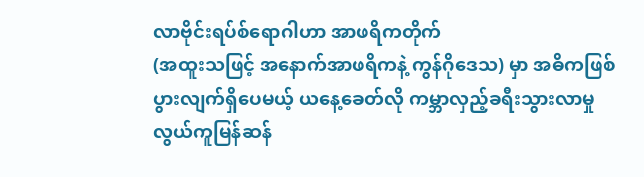လာဗိုင်းရပ်စ်ရောဂါဟာ အာဖရိကတိုက်
(အထူးသဖြင့် အနောက်အာဖရိကနဲ့ ကွန်ဂိုဒေသ) မှာ အဓိကဖြစ်ပွားလျက်ရှိပေမယ့် ယနေ့ခေတ်လို ကမ္ဘာလှည့်ခရီးသွားလာမှု
လွယ်ကူမြန်ဆန်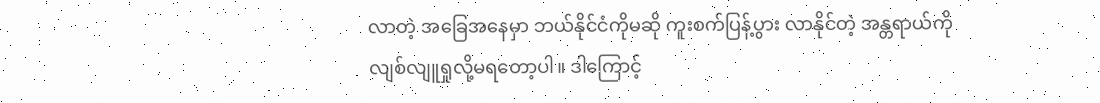လာတဲ့ အခြေအနေမှာ ဘယ်နိုင်ငံကိုမဆို ကူးစက်ပြန့်ပွား လာနိုင်တဲ့ အန္တရာယ်ကို
လျစ်လျူရှုလို့မရတော့ပါ။ ဒါကြောင့်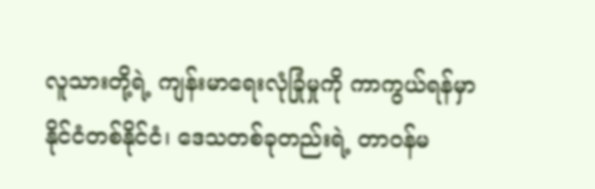လူသားတို့ရဲ့ ကျန်းမာရေးလုံခြုံမှုကို ကာကွယ်ရန်မှာ
နိုင်ငံတစ်နိုင်ငံ၊ ဒေသတစ်ခုတည်းရဲ့ တာဝန်မ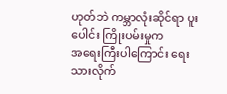ဟုတ်ဘဲ ကမ္ဘာလုံးဆိုင်ရာ ပူးပေါင်း ကြိုးပမ်းမှုက
အရေးကြီးပါကြောင်း ရေးသားလိုက်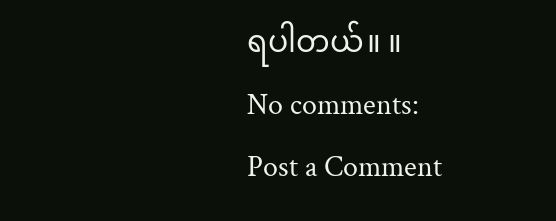ရပါတယ်။ ။
No comments:
Post a Comment